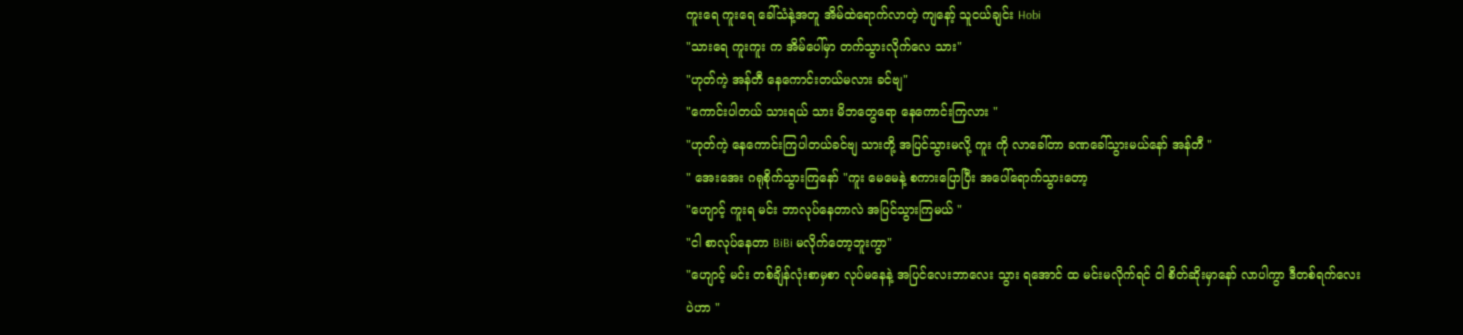ကူးရေ ကူးရေ ခေါ်သံနဲ့အတူ အိမ်ထဲရောက်လာတဲ့ ကျနော့် သူငယ်ချင်း Hobi
"သားရေ ကူးကူး က အိမ်ပေါ်မှာ တက်သွားလိုက်လေ သား"
"ဟုတ်ကဲ့ အန်တီ နေကောင်းတယ်မလား ခင်ဗျ"
"ကောင်းပါတယ် သားရယ် သား မိဘတွေရော နေကောင်းကြလား "
"ဟုတ်ကဲ့ နေကောင်းကြပါတယ်ခင်ဗျ သားတို့ အပြင်သွားမလို့ ကူး ကို လာခေါ်တာ ခဏခေါ်သွားမယ်နော် အန်တီ "
" အေးအေး ဂရုစိုက်သွားကြနော် "ကူး မေမေနဲ့ စကားပြောပြီး အပေါ်ရောက်သွားတော့
"ဟျောင့် ကူးရ မင်း ဘာလုပ်နေတာလဲ အပြင်သွားကြမယ် "
"ငါ စာလုပ်နေတာ BiBi မလိုက်တော့ဘူးကွာ"
"ဟျောင့် မင်း တစ်ချိန်လုံးစာမှစာ လုပ်မနေနဲ့ အပြင်လေးဘာလေး သွား ရအောင် ထ မင်းမလိုက်ရင် ငါ စိတ်ဆိုးမှာနော် လာပါကွာ ဒီတစ်ရက်လေးပဲဟာ "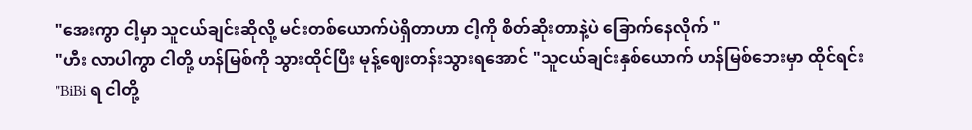"အေးကွာ ငါ့မှာ သူငယ်ချင်းဆိုလို့ မင်းတစ်ယောက်ပဲရှိတာဟာ ငါ့ကို စိတ်ဆိုးတာနဲ့ပဲ ခြောက်နေလိုက် "
"ဟီး လာပါကွာ ငါတို့ ဟန်မြစ်ကို သွားထိုင်ပြီး မုန့်ဈေးတန်းသွားရအောင် "သူငယ်ချင်းနှစ်ယောက် ဟန်မြစ်ဘေးမှာ ထိုင်ရင်း
"BiBi ရ ငါတို့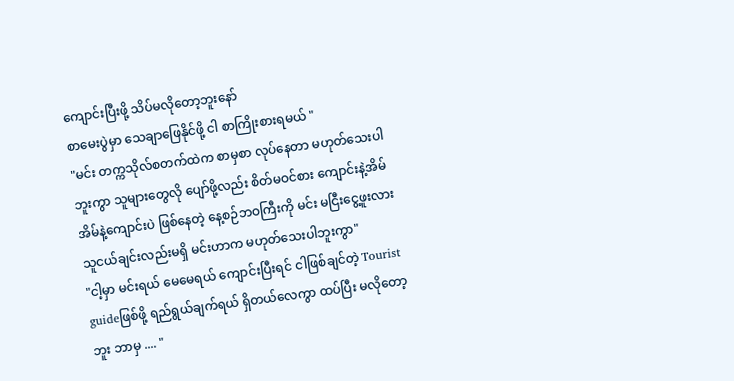ကျောင်းပြီးဖို့ သိပ်မလိုတော့ဘူးနော်
စာမေးပွဲမှာ သေချာဖြေနိုင်ဖို့ ငါ စာကြိုးစားရမယ် "
"မင်း တက္ကသိုလ်စတက်ထဲက စာမှစာ လုပ်နေတာ မဟုတ်သေးပါဘူးကွာ သူများတွေလို ပျော်ဖို့လည်း စိတ်မဝင်စား ကျောင်းနဲ့အိမ် အိမ်နဲ့ကျောင်းပဲ ဖြစ်နေတဲ့ နေ့စဉ်ဘဝကြီးကို မင်း မငြီးငွေ့ဖူးလား သူငယ်ချင်းလည်းမရှိ မင်းဟာက မဟုတ်သေးပါဘူးကွာ"
"ငါ့မှာ မင်းရယ် မေမေရယ် ကျောင်းပြီးရင် ငါဖြစ်ချင်တဲ့ Tourist guideဖြစ်ဖို့ ရည်ရွယ်ချက်ရယ် ရှိတယ်လေကွာ ထပ်ပြီး မလိုတော့ဘူး ဘာမှ .... "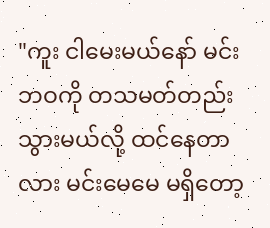"ကူး ငါမေးမယ်နော် မင်း ဘဝကို တသမတ်တည်း သွားမယ်လို့ ထင်နေတာလား မင်းမေမေ မရှိတော့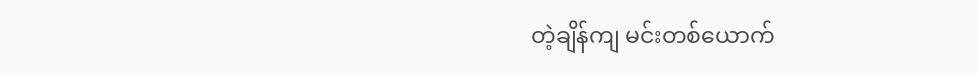တဲ့ချိန်ကျ မင်းတစ်ယောက်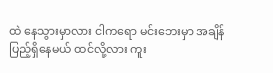ထဲ နေသွားမှာလား ငါကရော မင်းဘေးမှာ အချိန်ပြည့်ရှိနေမယ် ထင်လို့လား ကူး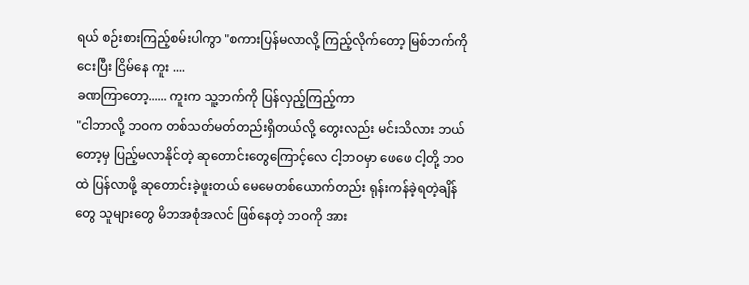ရယ် စဉ်းစားကြည့်စမ်းပါကွာ "စကားပြန်မလာလို့ ကြည့်လိုက်တော့ မြစ်ဘက်ကို ငေးပြီး ငြိမ်နေ ကူး ....
ခဏကြာတော့...... ကူးက သူ့ဘက်ကို ပြန်လှည့်ကြည့်ကာ
"ငါဘာလို့ ဘဝက တစ်သတ်မတ်တည်းရှိတယ်လို့ တွေးလည်း မင်းသိလား ဘယ်တော့မှ ပြည့်မလာနိုင်တဲ့ ဆုတောင်းတွေကြောင့်လေ ငါ့ဘဝမှာ ဖေဖေ ငါ့တို့ ဘဝထဲ ပြန်လာဖို့ ဆုတောင်းခဲ့ဖူးတယ် မေမေတစ်ယောက်တည်း ရုန်းကန်ခဲ့ရတဲ့ချိန်တွေ သူများတွေ မိဘအစုံအလင် ဖြစ်နေတဲ့ ဘဝကို အား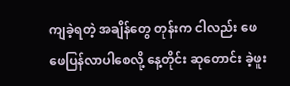ကျခဲ့ရတဲ့ အချိန်တွေ တုန်းက ငါလည်း ဖေဖေပြန်လာပါစေလို့ နေ့တိုင်း ဆုတောင်း ခဲ့ဖူး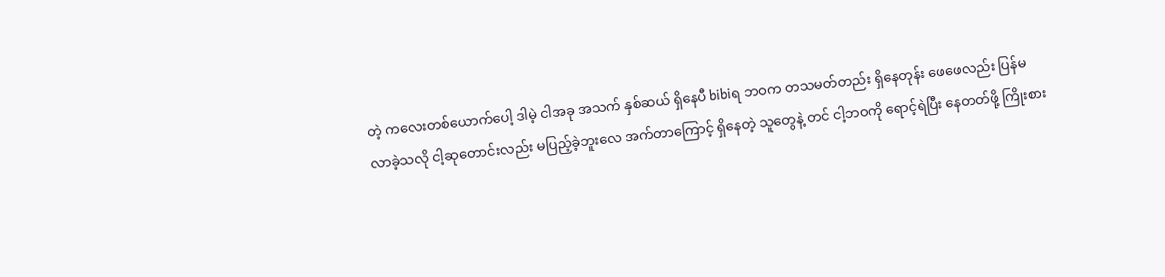တဲ့ ကလေးတစ်ယောက်ပေါ့ ဒါမဲ့ ငါအခု အသက် နှစ်ဆယ် ရှိနေပီ bibiရ ဘဝက တသမတ်တည်း ရှိနေတုန်း ဖေဖေလည်း ပြန်မလာခဲ့သလို ငါ့ဆုတောင်းလည်း မပြည့်ခဲ့ဘူးလေ အက်တာကြောင့် ရှိနေတဲ့ သူတွေနဲ့ တင် ငါ့ဘဝကို ရောင့်ရဲပြီး နေတတ်ဖို့ ကြိုးစား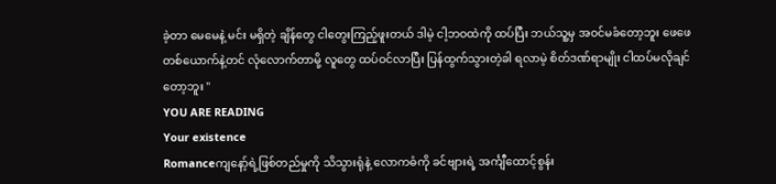ခဲ့တာ မေမေနဲ့ မင်း မရှိတဲ့ ချိန်တွေ ငါတွေးကြည့်ဖူးတယ် ဒါမဲ့ ငါ့ဘဝထဲကို ထပ်ပြီး ဘယ်သူ့မှ အဝင်မခံတော့ဘူး ဖေဖေတစ်ယောက်နဲ့တင် လုံလောက်တာမို့ လူတွေ ထပ်ဝင်လာပြီး ပြန်ထွက်သွားတဲ့ခါ ရလာမဲ့ စိတ်ဒဏ်ရာမျိုး ငါထပ်မလိုချင်တော့ဘူး "
YOU ARE READING
Your existence
Romanceကျနော့်ရဲ့ဖြစ်တည်မှုကို သိသွားရုံနဲ့ လောကဓံကို ခင်ဗျားရဲ့ အင်္ကျီထောင့်စွန်း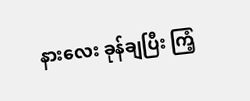နားလေး ခုန်ချပြီး ကြံ့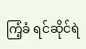ကြံ့ခံ ရင်ဆိုင်ရဲ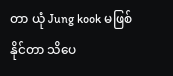တာ ယုံ Jung kook မဖြစ်နိုင်တာ သိပေ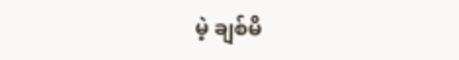မဲ့ ချစ်မိ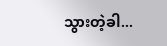သွားတဲ့ခါ...